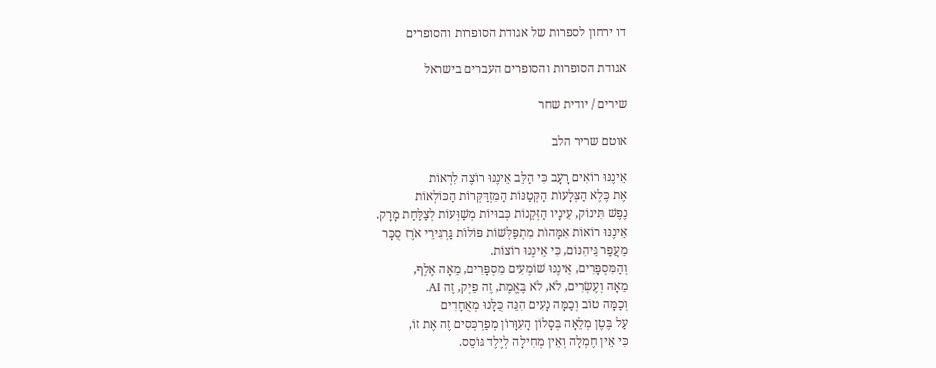דו ירחון לספרות של אגודת הסופרות והסופרים

אגודת הסופרות והסופרים העברים בישראל

שירים / יודית שחר

אוטם שריר הלב

אֵינֶנּוּ רוֹאִים רָעָב כִּי הַלֵּב אֵינֶנּוּ רוֹצֶה לִרְאוֹת
אֶת כֶּלֶא הַצְּלָעוֹת הַקְּטַנּוֹת הַמִּזְדַּקְּרוֹת הַכּוֹלְאוֹת
נֶפֶשׁ תִּינוֹק, עֵינָיו הַזְּקֵנוֹת כְּבוּיוֹת מְשַׁוְּעוֹת לְצַלַּחַת מָרָק.
אֵינֶנּוּ רוֹאוֹת אִמָּהוֹת מִתְפַּלְּשׁוֹת פּוֹלוֹת גַּרְגִּירֵי אֹרֶז סֻכָּר
מֵעֲפַר גֵּיהִנּוֹם, כִּי אֵינֶנּוּ רוֹצוֹת.
וְהַמִּסְפָּרִים, אֵינֶנּוּ שׁוֹמְעִים מִסְפָּרִים, מֵאָה אֶלֶף,
מֵאָה וְעֶשְׂרִים, לֹא, לֹא בֶּאֱמֶת, זֶה פֵיְק, זֶה AI.
וְכַמָּה טוֹב וְכַמָּה נָעִים הִנֵּה כֻּלָּנוּ מְאֻחָדִים
עַל בֶּטֶן מְלֵאָה בְּסָלוֹן הָעִוָּרוֹן מְפַרְכְּסִים זֶה אֶת זוֹ,
כִּי אֵין חֶמְלָה וְאֵין מְחִילָה לְיֶלֶד גּוֹסֵס.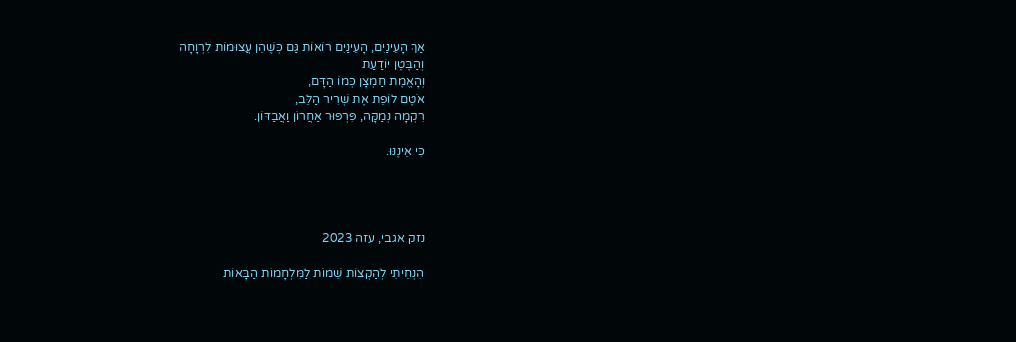אַךְ הָעֵינַיִם, הָעֵינַיִם רוֹאוֹת גַּם כְּשֶׁהֵן עֲצוּמוֹת לִרְוָחָה
וְהַבֶּטֶן יוֹדַעַת
וְהָאֱמֶת חַמְצָן כְּמוֹ הַדָּם,
אֹטֶם לוֹפֵת אֶת שְׁרִיר הַלֵּב,
רִקְמָה נְמַקָּה, פִּרְפּוּר אַחֲרוֹן וַאֲבַדּוֹן.

כִּי אֵינֶנּוּ.




נזק אגבי, עזה 2023

הִנְחֵיתִי לְהַקְצוֹת שֵׁמוֹת לַמִּלְחָמוֹת הַבָּאוֹת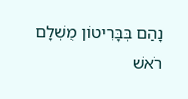נָהַם בְּבָּרִיטוֹן מֻשְׁלָם רֹאשׁ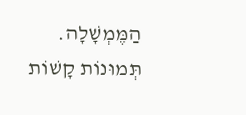הַמֶּמְשָׁלָה.
תְּמוּנוֹת קָשׁוֹת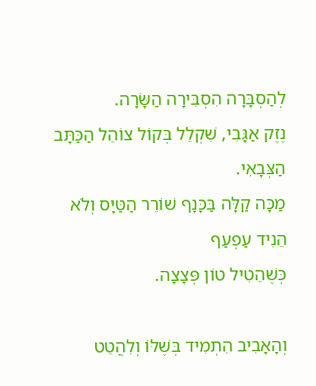לְהַסְבָּרָה הִסְבִּירָה הַשָּׂרָה.
נֶזֶק אַגָּבִי, שִׁקְלֵל בְּקוֹל צוֹהֵל הַכַּתָּב הַצְּבָאִי.
מַכָּה קַלָּה בַּכָּנָף שׁוֹרֵר הַטַּיָּס וְלֹא הֵנִיד עַפְעַף
כְּשֶׁהֵטִיל טוֹן פְּצָצָה.

וְהָאָבִיב הִתְמִיד בְּשֶׁלּוֹ וְלִהֲטֵט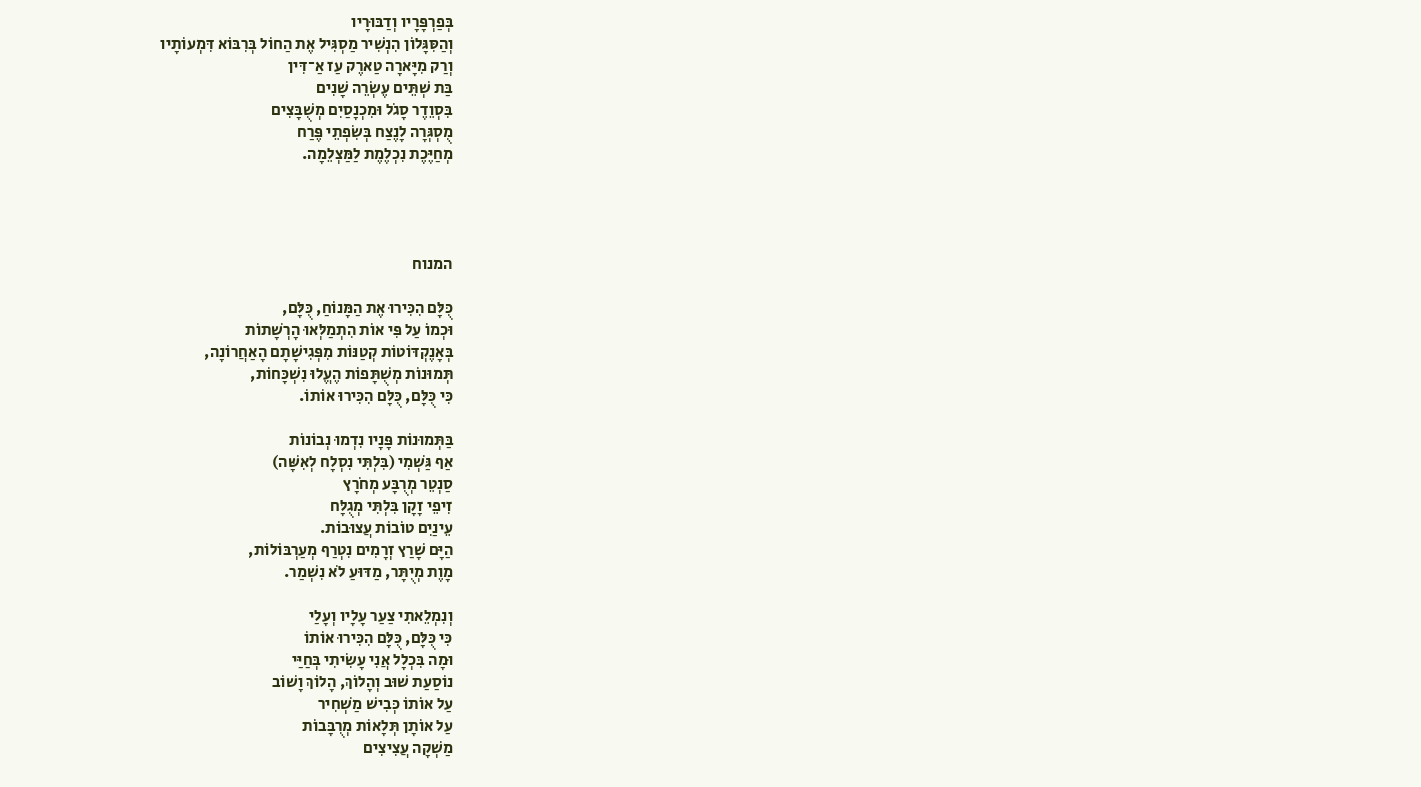בְּפַרְפָּרָיו וְדַבּוּרָיו
וְהַסִּגָּלוֹן הִנְשִׁיר מַסְגִּיל אֶת הַחוֹל בְּרִבּוֹא דִּמְעוֹתָיו
וְרַק מִיָּארָה טַארֶק עַז אַ־דִּין
בַּת שְׁתֵּים עֶשְׂרֵה שָׁנִים
בִּסְוֵדֶר סָגֹל וּמִכְנָסַיִם מְשֻׁבָּצִים
מֻסְגְּרָה לָנֶצַח בְּשִׂפְתֵי פֶּרַח
מְחַיֶּכֶת נִכְלֶמֶת לַמַּצְלֵמָה.




המנוח

כֻּלָּם הִכִּירוּ אֶת הַמָּנוֹחַ, כֻּלָּם,
וּכְמוֹ עַל פִּי אוֹת הִתְמַלְּאוּ הָרְשָׁתוֹת
בְּאָנֶקְדּוֹטוֹת קְטַנּוֹת מִפְּגִישָׁתָם הָאַחֲרוֹנָה,
תְּמוּנוֹת מְשֻׁתָּפוֹת הֶעֱלוּ נִשְׁכָּחוֹת,
כִּי כֻּלָּם, כֻּלָּם הִכִּירוּ אוֹתוֹ.

בַּתְּמוּנוֹת פָּנָיו נִדְמוּ נְבוֹנוֹת
אַף גַּשְׁמִי (בִּלְתִּי נִסְלָח לְאִשָּׁה)
סַנְטֵר מְרֻבָּע מְחֹרָץ
זִיפֵי זָקָן בִּלְתִּי מְגֻלָּח
עֵינַיִם טוֹבוֹת עֲצוּבוֹת.
הַיָּם שָׁרַץ זְרָמִים נִטְרַף מְעַרְבּוֹלוֹת,
מָוֶת מְיֻתָּר, מַדּוּעַ לֹא נִשְׁמַר.

וְנִמְלֵאתִי צַעַר עָלָיו וְעָלַי
כִּי כֻּלָּם, כֻּלָּם הִכִּירוּ אוֹתוֹ
וּמָה בִּכְלָל אֲנִי עָשִׂיתִי בְּחַיַּי
נוֹסַעַת שׁוּב וְהָלוֹךְ, הָלוֹךְ וָשׁוֹב
עַל אוֹתוֹ כְּבִישׁ מַשְׁחִיר
עַל אוֹתָן תְּלָאוֹת מְרֻבָּבוֹת
מַשְׁקָה עֲצִיצִים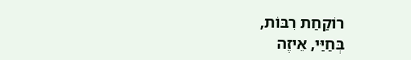רוֹקַחַת רִבּוֹת,
בְּחַיַּי, אֵיזֶה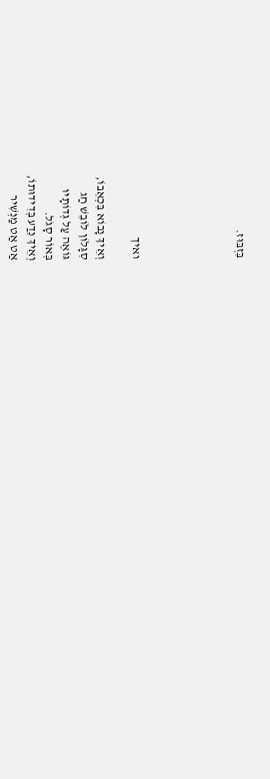בִּזְבּוּז.





ואיך

וְאֵיךְ נָבוֹא בִּכְאֵבוֹ,
סִגָּלוֹן לוֹבֵשׁ חַג
גּוֹאֶה עַל גְּדוֹתָיו
בְּאוֹר סָגֹל.
וְאֵיךְ נֵדַע בְּדִידוּתוֹ,
אַט אַט מַנְשִׁיר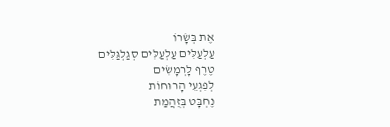אֶת בְּשָׂרוֹ
עַלְעַלִּים עַלְעַלִּים סְגַלְגַּלִּים
טֶרֶף לָרְמָשִׂים
לְפִגְעֵי הָרוּחוֹת
נֶחְבָּט בְּזֻהֲמַת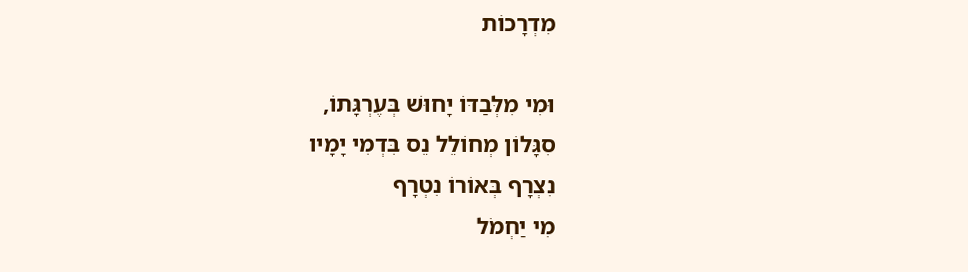מִדְרָכוֹת

וּמִי מִלְּבַדּוֹ יָחוּשׁ בְּעֶרְגָּתוֹ,
סִגָּלוֹן מְחוֹלֵל נֵס בִּדְמִי יָמָיו
נִצְרָף בְּאוֹרוֹ נִטְרָף
מִי יַחְמֹל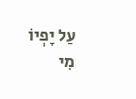עַל יָפְיוֹ
מִי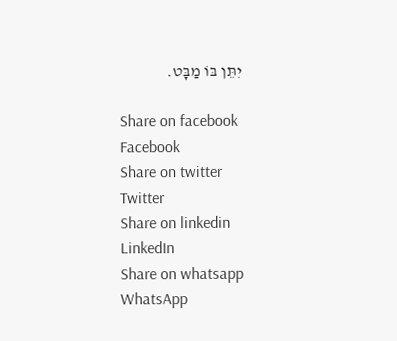יִתֵּן בּוֹ מַבָּט.

Share on facebook
Facebook
Share on twitter
Twitter
Share on linkedin
LinkedIn
Share on whatsapp
WhatsApp